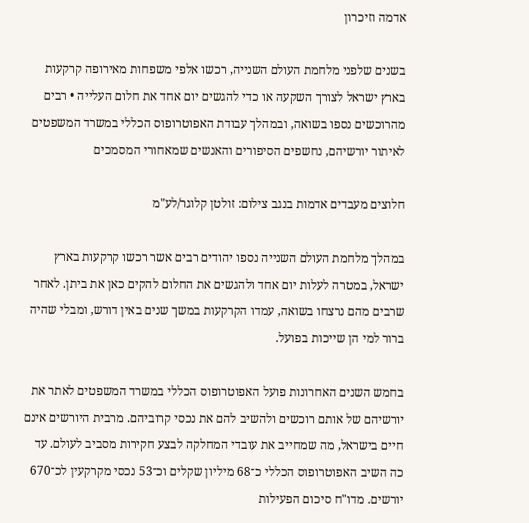אדמה וזיכרון

בשנים שלפני מלחמת העולם השנייה, רכשו אלפי משפחות מאירופה קרקעות בארץ ישראל לצורך השקעה או כדי להגשים יום אחד את חלום העלייה • רבים מהרוכשים נספו בשואה, ובמהלך עבודת האפוטרופוס הכללי במשרד המשפטים לאיתור יורשיהם, נחשפים הסיפורים והאנשים שמאחורי המסמכים

חלוצים מעבדים אדמות בנגב צילום: זולטן קלוגר/לע"מ

במהלך מלחמת העולם השנייה נספו יהודים רבים אשר רכשו קרקעות בארץ ישראל, במטרה לעלות יום אחד ולהגשים את החלום להקים כאן את ביתן. לאחר שרבים מהם נרצחו בשואה, עמדו הקרקעות במשך שנים באין דורש, ומבלי שהיה ברור למי הן שייכות בפועל.

בחמש השנים האחרונות פועל האפוטרופוס הכללי במשרד המשפטים לאתר את יורשיהם של אותם רוכשים ולהשיב להם את נכסי קרוביהם. מרבית היורשים אינם חיים בישראל, מה שמחייב את עובדי המחלקה לבצע חקירות מסביב לעולם. עד כה השיב האפוטרופוס הכללי כ־68 מיליון שקלים וכ־53 נכסי מקרקעין לכ־670 יורשים. מדו"ח סיכום הפעילות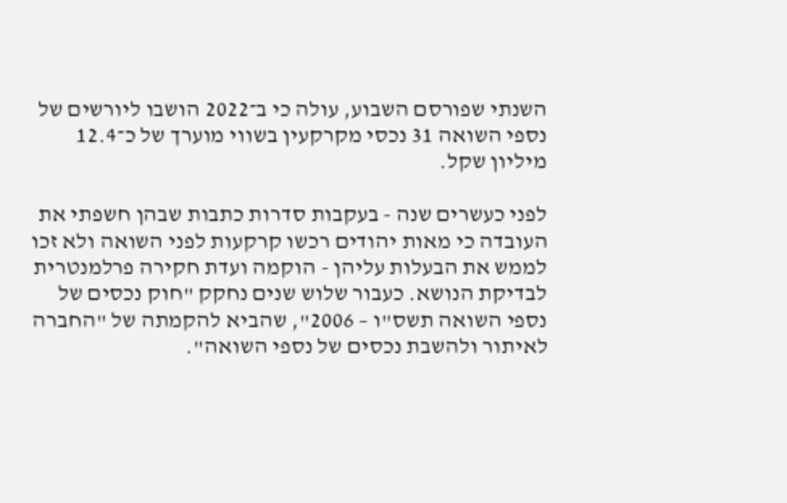השנתי שפורסם השבוע, עולה כי ב־2022 הושבו ליורשים של נספי השואה 31 נכסי מקרקעין בשווי מוערך של כ־12.4 מיליון שקל.

לפני כעשרים שנה - בעקבות סדרות כתבות שבהן חשפתי את העובדה כי מאות יהודים רכשו קרקעות לפני השואה ולא זכו לממש את הבעלות עליהן - הוקמה ועדת חקירה פרלמנטרית לבדיקת הנושא. כעבור שלוש שנים נחקק "חוק נכסים של נספי השואה תשס"ו – 2006", שהביא להקמתה של "החברה לאיתור ולהשבת נכסים של נספי השואה".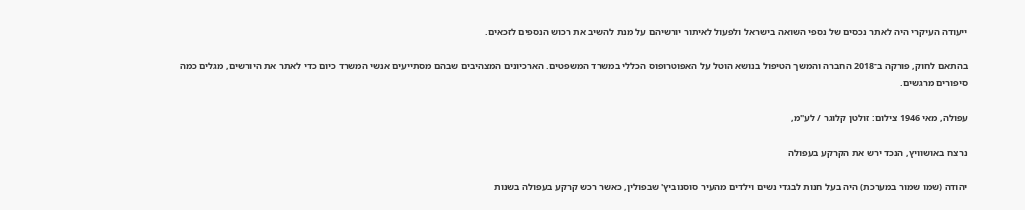ייעודה העיקרי היה לאתר נכסים של נספי השואה בישראל ולפעול לאיתור יורשיהם על מנת להשיב את רכוש הנספים לזכאים.

בהתאם לחוק, פורקה ב־2018 החברה והמשך הטיפול בנושא הוטל על האפוטרופוס הכללי במשרד המשפטים. הארכיונים המצהיבים שבהם מסתייעים אנשי המשרד כיום כדי לאתר את היורשים, מגלים כמה סיפורים מרגשים.

עפולה, מאי 1946 צילום: זולטן קלוגר / לע"מ,

נרצח באושוויץ, הנכד ירש את הקרקע בעפולה

יהודה (שמו שמור במערכת) היה בעל חנות לבגדי נשים וילדים מהעיר סוסנוביץ' שבפולין, כאשר רכש קרקע בעפולה בשנות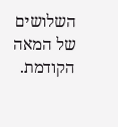השלושים של המאה הקודמת.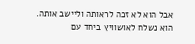אבל הוא לא זכה לראותה וליישב אותה. הוא נשלח לאושוויץ ביחד עם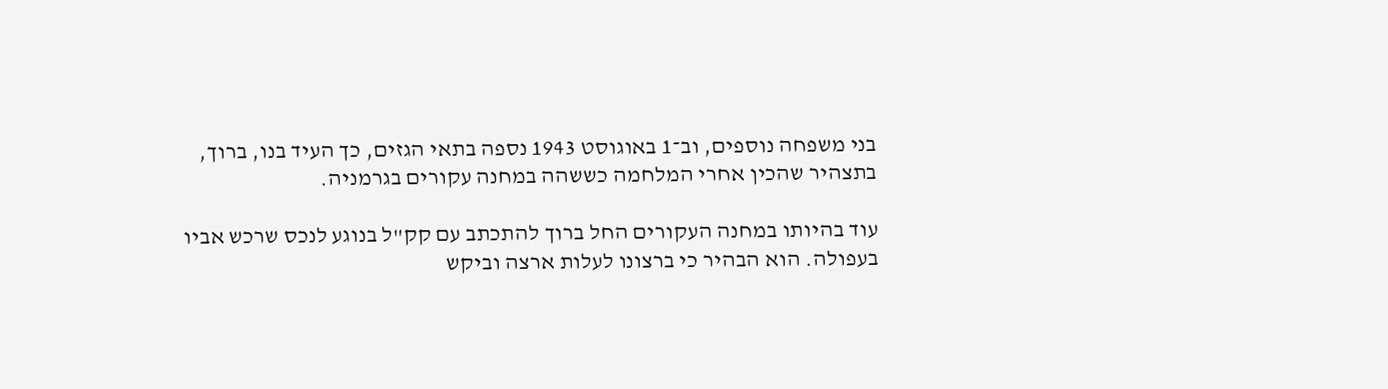בני משפחה נוספים, וב־1 באוגוסט 1943 נספה בתאי הגזים, כך העיד בנו, ברוך, בתצהיר שהכין אחרי המלחמה כששהה במחנה עקורים בגרמניה.

עוד בהיותו במחנה העקורים החל ברוך להתכתב עם קק"ל בנוגע לנכס שרכש אביו בעפולה. הוא הבהיר כי ברצונו לעלות ארצה וביקש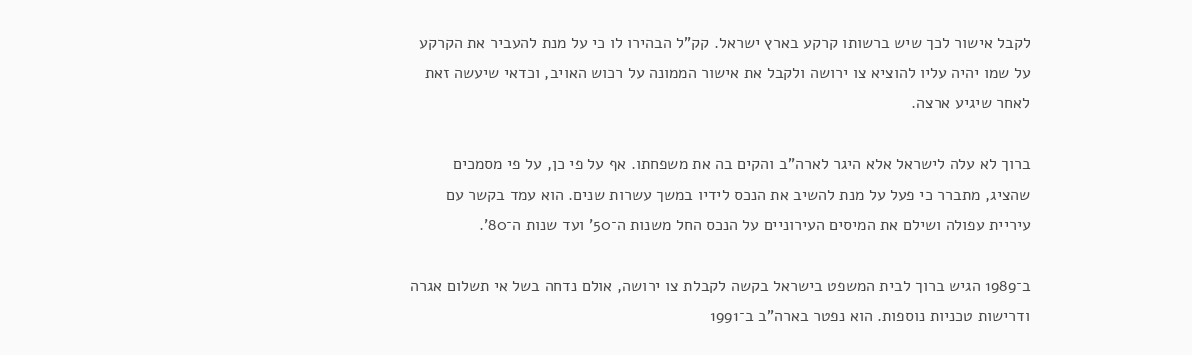לקבל אישור לכך שיש ברשותו קרקע בארץ ישראל. קק"ל הבהירו לו כי על מנת להעביר את הקרקע על שמו יהיה עליו להוציא צו ירושה ולקבל את אישור הממונה על רכוש האויב, וכדאי שיעשה זאת לאחר שיגיע ארצה.

ברוך לא עלה לישראל אלא היגר לארה"ב והקים בה את משפחתו. אף על פי כן, על פי מסמכים שהציג, מתברר כי פעל על מנת להשיב את הנכס לידיו במשך עשרות שנים. הוא עמד בקשר עם עיריית עפולה ושילם את המיסים העירוניים על הנכס החל משנות ה־50' ועד שנות ה־80'.

ב־1989 הגיש ברוך לבית המשפט בישראל בקשה לקבלת צו ירושה, אולם נדחה בשל אי תשלום אגרה ודרישות טכניות נוספות. הוא נפטר בארה"ב ב־1991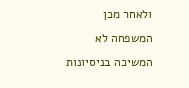ולאחר מכן המשפחה לא המשיכה בניסיונות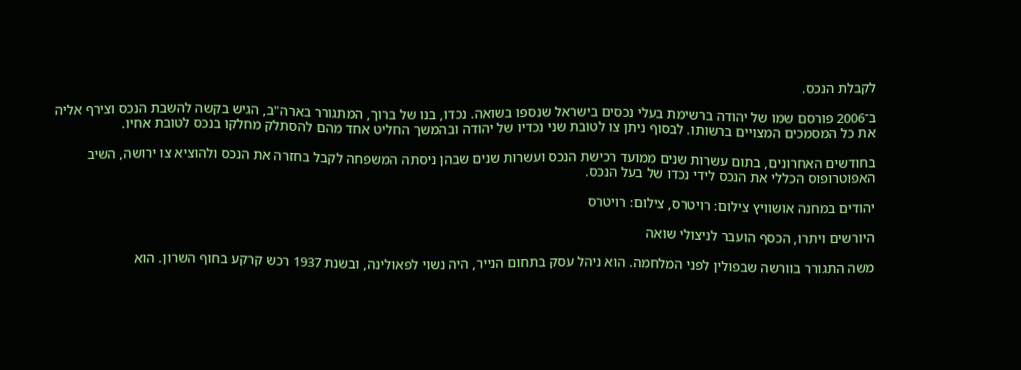לקבלת הנכס.

ב־2006 פורסם שמו של יהודה ברשימת בעלי נכסים בישראל שנספו בשואה. נכדו, בנו של ברוך, המתגורר בארה"ב, הגיש בקשה להשבת הנכס וצירף אליה את כל המסמכים המצויים ברשותו. לבסוף ניתן צו לטובת שני נכדיו של יהודה ובהמשך החליט אחד מהם להסתלק מחלקו בנכס לטובת אחיו.

בחודשים האחרונים, בתום עשרות שנים ממועד רכישת הנכס ועשרות שנים שבהן ניסתה המשפחה לקבל בחזרה את הנכס ולהוציא צו ירושה, השיב האפוטרופוס הכללי את הנכס לידי נכדו של בעל הנכס.

יהודים במחנה אושוויץ צילום: רויטרס, צילום: רויטרס

היורשים ויתרו, הכסף הועבר לניצולי שואה

משה התגורר בוורשה שבפולין לפני המלחמה. הוא ניהל עסק בתחום הנייר, היה נשוי לפאולינה, ובשנת 1937 רכש קרקע בחוף השרון. הוא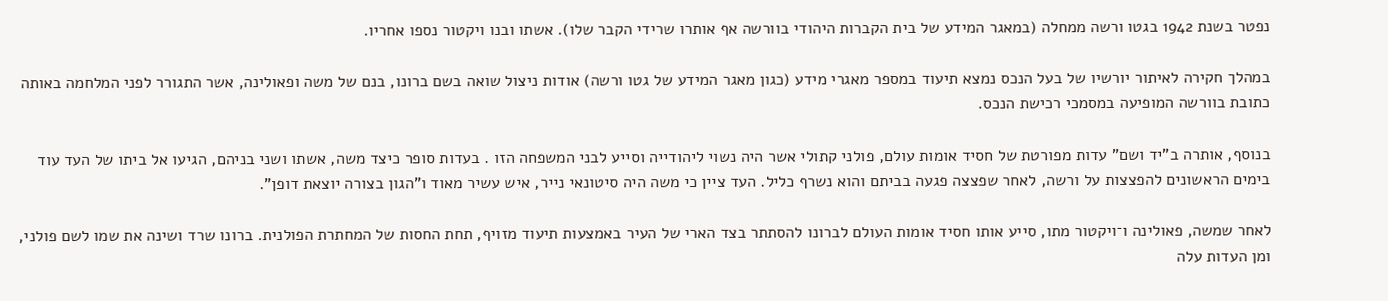נפטר בשנת 1942 בגטו ורשה ממחלה (במאגר המידע של בית הקברות היהודי בוורשה אף אותרו שרידי הקבר שלו). אשתו ובנו ויקטור נספו אחריו.

במהלך חקירה לאיתור יורשיו של בעל הנכס נמצא תיעוד במספר מאגרי מידע (כגון מאגר המידע של גטו ורשה) אודות ניצול שואה בשם ברונו, בנם של משה ופאולינה, אשר התגורר לפני המלחמה באותה כתובת בוורשה המופיעה במסמכי רכישת הנכס.

בנוסף, אותרה ב"יד ושם" עדות מפורטת של חסיד אומות עולם, פולני קתולי אשר היה נשוי ליהודייה וסייע לבני המשפחה הזו . בעדות סופר כיצד משה, אשתו ושני בניהם, הגיעו אל ביתו של העד עוד בימים הראשונים להפצצות על ורשה, לאחר שפצצה פגעה בביתם והוא נשרף כליל. העד ציין כי משה היה סיטונאי נייר, איש עשיר מאוד ו"הגון בצורה יוצאת דופן".

לאחר שמשה, פאולינה ו־ויקטור מתו, סייע אותו חסיד אומות העולם לברונו להסתתר בצד הארי של העיר באמצעות תיעוד מזויף, תחת החסות של המחתרת הפולנית. ברונו שרד ושינה את שמו לשם פולני, ומן העדות עלה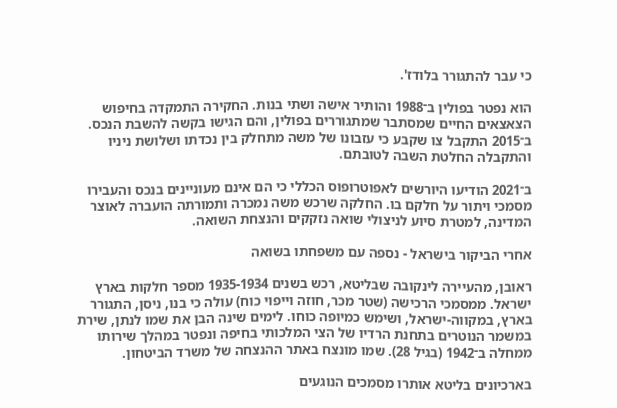כי עבר להתגורר בלודז'.

הוא נפטר בפולין ב־1988 והותיר אישה ושתי בנות. החקירה התמקדה בחיפוש הצאצאים החיים שמסתבר שמתגוררים בפולין, והם הגישו בקשה להשבת הנכס. ב־2015 התקבל צו שקבע כי עזבונו של משה מתחלק בין נכדתו ושלושת ניניו והתקבלה החלטת השבה לטובתם.

ב־2021 הודיעו היורשים לאפוטרופוס הכללי כי הם אינם מעוניינים בנכס והעבירו מסמכי ויתור על חלקם בו. החלקה שרכש משה נמכרה ותמורתה הועברה לאוצר המדינה, למטרת סיוע לניצולי שואה נזקקים והנצחת השואה.

אחרי הביקור בישראל - נספה עם משפחתו בשואה

ראובן, מהעיירה לינקובה שבליטא, רכש בשנים 1935-1934 מספר חלקות בארץ ישראל. ממסמכי הרכישה (שטר מכר, חוזה וייפוי כוח) עולה כי בנו, ניסן, התגורר בארץ, במקווה-ישראל, ושימש כמיופה כוחו. לימים שינה הבן את שמו לנתן, שירת במשמר הנוטרים בתחנת הרדיו של הצי המלכותי בחיפה ונפטר במהלך שירותו ממחלה ב־1942 (בגיל 28). שמו מונצח באתר ההנצחה של משרד הביטחון.

בארכיונים בליטא אותרו מסמכים הנוגעים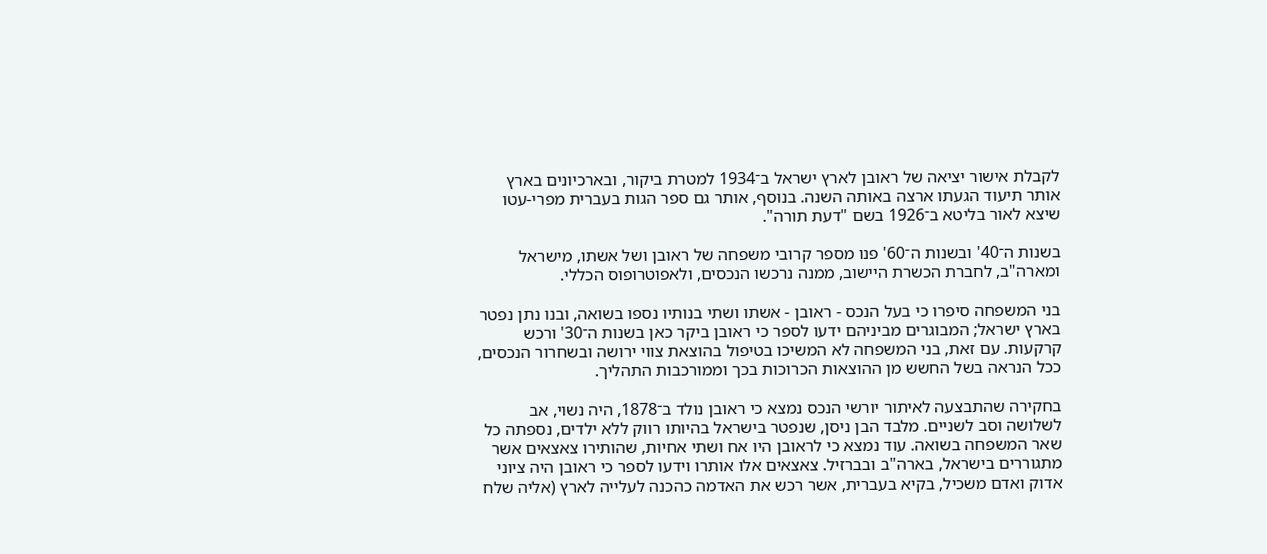לקבלת אישור יציאה של ראובן לארץ ישראל ב־1934 למטרת ביקור, ובארכיונים בארץ אותר תיעוד הגעתו ארצה באותה השנה. בנוסף, אותר גם ספר הגות בעברית מפרי-עטו שיצא לאור בליטא ב־1926 בשם "דעת תורה".

בשנות ה־40' ובשנות ה־60' פנו מספר קרובי משפחה של ראובן ושל אשתו, מישראל ומארה"ב, לחברת הכשרת היישוב, ממנה נרכשו הנכסים, ולאפוטרופוס הכללי.

בני המשפחה סיפרו כי בעל הנכס - ראובן - אשתו ושתי בנותיו נספו בשואה, ובנו נתן נפטר בארץ ישראל; המבוגרים מביניהם ידעו לספר כי ראובן ביקר כאן בשנות ה־30' ורכש קרקעות. עם זאת, בני המשפחה לא המשיכו בטיפול בהוצאת צווי ירושה ובשחרור הנכסים, ככל הנראה בשל החשש מן ההוצאות הכרוכות בכך וממורכבות התהליך.

בחקירה שהתבצעה לאיתור יורשי הנכס נמצא כי ראובן נולד ב־1878, היה נשוי, אב לשלושה וסב לשניים. מלבד הבן ניסן, שנפטר בישראל בהיותו רווק ללא ילדים, נספתה כל שאר המשפחה בשואה. עוד נמצא כי לראובן היו אח ושתי אחיות, שהותירו צאצאים אשר מתגוררים בישראל, בארה"ב ובברזיל. צאצאים אלו אותרו וידעו לספר כי ראובן היה ציוני אדוק ואדם משכיל, בקיא בעברית, אשר רכש את האדמה כהכנה לעלייה לארץ (אליה שלח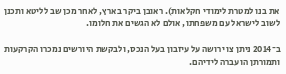את בנו למטרת לימודי חקלאות). ראובן ביקר בארץ, לאחר מכן שב לליטא ותכנן לשוב לישראל עם משפחתו, אולם לא הגשים את חלומו.

ב־2014 ניתן צו ירושה על עיזבון בעל הנכס, ולבקשת היורשים נמכרו הקרקעות ותמורתן הועברה לידיהם.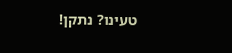טעינו? נתקן!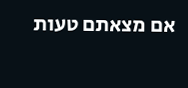אם מצאתם טעות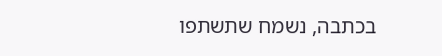בכתבה, נשמח שתשתפו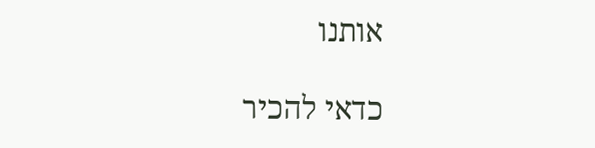אותנו

כדאי להכיר